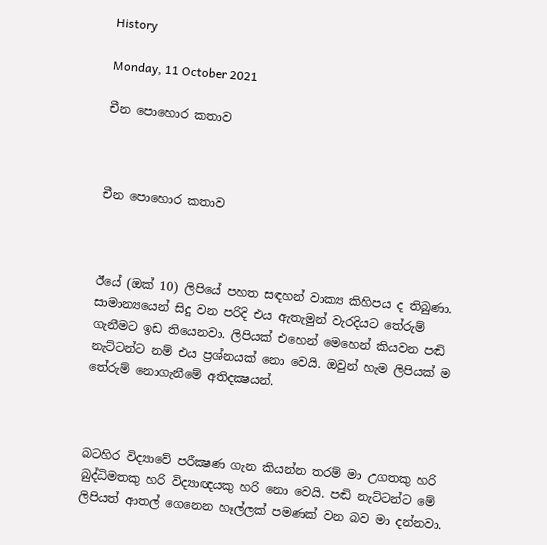History

Monday, 11 October 2021

චීන පොහොර කතාව



චීන පොහොර කතාව



ඊයේ (ඔක් 10) ලිපියේ පහත සඳහන් වාක්‍ය කිහිපය ද තිබුණා. සාමාන්‍යයෙන් සිදු වන පරිදි එය ඇතැමුන් වැරදියට තේරුම් ගැනීමට ඉඩ තියෙනවා. ලිපියක් එහෙන් මෙහෙන් කියවන පඬි නැට්ටන්ට නම් එය ප්‍රශ්නයක් නො වෙයි. ඔවුන් හැම ලිපියක් ම තේරුම් නොගැනීමේ අතිදක්‍ෂයන්.



බටහිර විද්‍යාවේ පරීක්‍ෂණ ගැන කියන්න තරම් මා උගතකු හරි බුද්ධිමතකු හරි විද්‍යාඥයකු හරි නො වෙයි. පඬි නැට්ටන්ට මේ ලිපියත් ආතල් ගෙනෙන හෑල්ලක් පමණක් වන බව මා දන්නවා.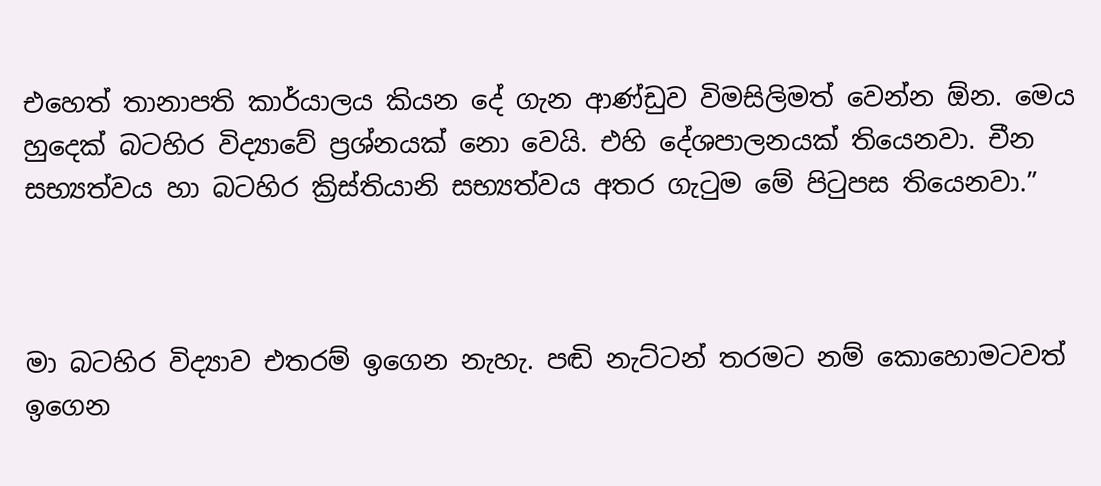එහෙත් තානාපති කාර්යාලය කියන දේ ගැන ආණ්ඩුව විමසිලිමත් වෙන්න ඕන. මෙය හුදෙක් බටහිර විද්‍යාවේ ප්‍රශ්නයක් නො වෙයි. එහි දේශපාලනයක් තියෙනවා. චීන සභ්‍යත්වය හා බටහිර ක්‍රිස්තියානි සභ්‍යත්වය අතර ගැටුම මේ පිටුපස තියෙනවා.”



මා බටහිර විද්‍යාව එතරම් ඉගෙන නැහැ. පඬි නැට්ටන් තරමට නම් කොහොමටවත් ඉගෙන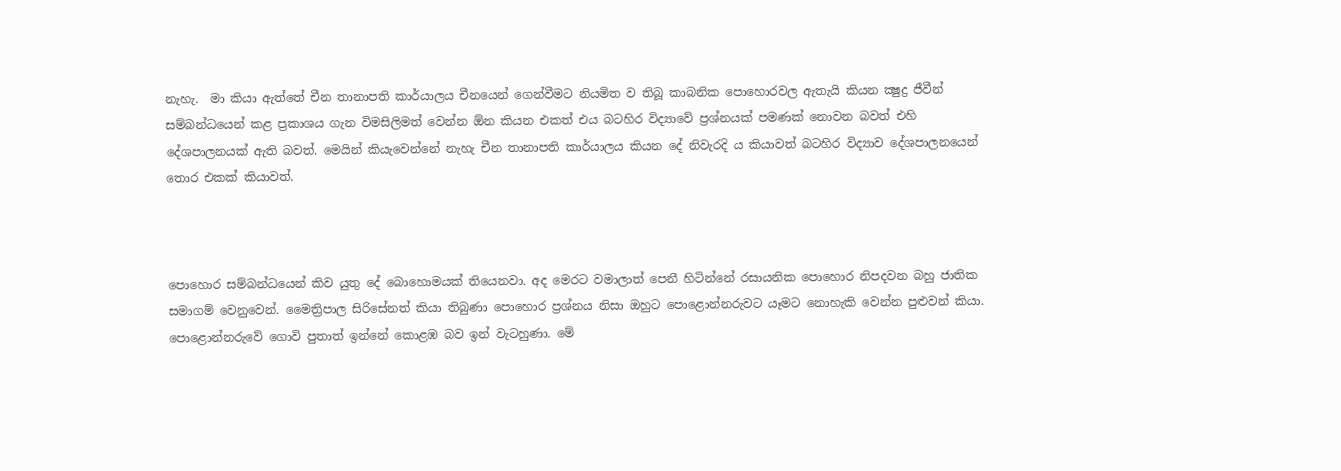නැහැ.  මා කියා ඇත්තේ චීන තානාපති කාර්යාලය චීනයෙන් ගෙන්වීමට නියමිත ව තිබූ කාබනික පොහොරවල ඇතැයි කියන ක්‍ෂුද්‍ර ජීවීන් සම්බන්ධයෙන් කළ ප්‍රකාශය ගැන විමසිලිමත් වෙන්න ඕන කියන එකත් එය බටහිර විද්‍යාවේ ප්‍රශ්නයක් පමණක් නොවන බවත් එහි දේශපාලනයක් ඇති බවත්. මෙයින් කියැවෙන්නේ නැහැ චීන තානාපති කාර්යාලය කියන දේ නිවැරදි ය කියාවත් බටහිර විද්‍යාව දේශපාලනයෙන් තොර එකක් කියාවත්.



පොහොර සම්බන්ධයෙන් කිව යුතු දේ බොහොමයක් තියෙනවා. අද මෙරට වමාලාත් පෙනී හිටින්නේ රසායනික පොහොර නිපදවන බහු ජාතික සමාගම් වෙනුවෙන්. මෛත්‍රිපාල සිරිසේනත් කියා තිබුණා පොහොර ප්‍රශ්නය නිසා ඔහුට පොළොන්නරුවට යෑමට නොහැකි වෙන්න පුළුවන් කියා. පොළොන්නරුවේ ගොවි පුතාත් ඉන්නේ කොළඹ බව ඉන් වැටහුණා. මේ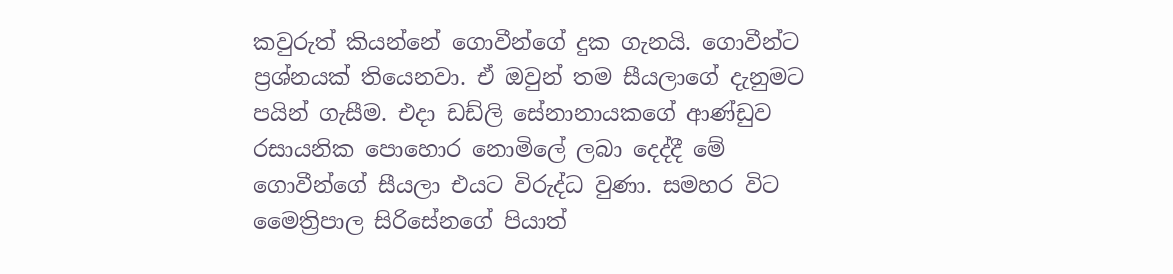කවුරුත් කියන්නේ ගොවීන්ගේ දුක ගැනයි. ගොවීන්ට ප්‍රශ්නයක් තියෙනවා. ඒ ඔවුන් තම සීයලාගේ දැනුමට පයින් ගැසීම. එදා ඩඩ්ලි සේනානායකගේ ආණ්ඩුව රසායනික පොහොර නොමිලේ ලබා දෙද්දී මේ ගොවීන්ගේ සීයලා එයට විරුද්ධ වුණා. සමහර විට මෛත්‍රිපාල සිරිසේනගේ පියාත්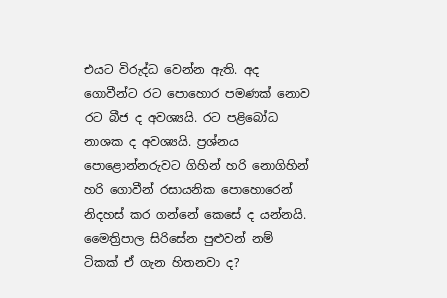එයට විරුද්ධ වෙන්න ඇති. අද ගොවීන්ට රට පොහොර පමණක් නොව රට බීජ ද අවශ්‍යයි. රට පළිබෝධ නාශක ද අවශ්‍යයි. ප්‍රශ්නය  පොළොන්නරුවට ගිහින් හරි නොගිහින් හරි ගොවීන් රසායනික පොහොරෙන් නිදහස් කර ගන්නේ කෙසේ ද යන්නයි. මෛත්‍රිපාල සිරිසේන පුළුවන් නම් ටිකක් ඒ ගැන හිතනවා ද?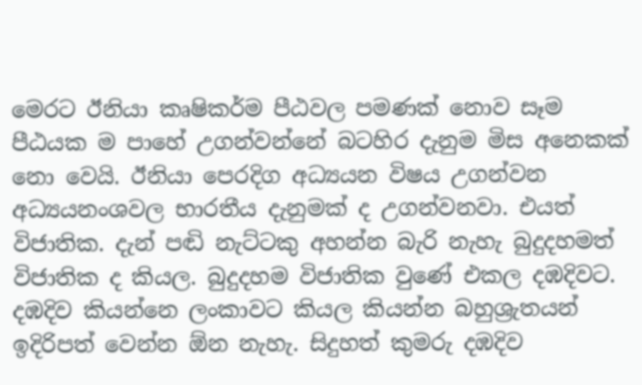මෙරට ඊනියා කෘෂිකර්ම පීඨවල පමණක් නොව සෑම පීඨයක ම පාහේ උගන්වන්නේ බටහිර දැනුම මිස අනෙකක් නො වෙයි. ඊනියා පෙරදිග අධ්‍යයන විෂය උගන්වන අධ්‍යයනංශවල භාරතීය දැනුමක් ද උගන්වනවා. එයත් විජාතික. දැන් පඬි නැට්ටකු අහන්න බැරි නැහැ බුදුදහමත් විජාතික ද කියල. බුදුදහම විජාතික වුණේ එකල දඹදිවට. දඹදිව කියන්නෙ ලංකාවට කියල කියන්න බහුශ්‍රැතයන් ඉදිරිපත් වෙන්න ඕන නැහැ. සිදුහත් කුමරු දඹදිව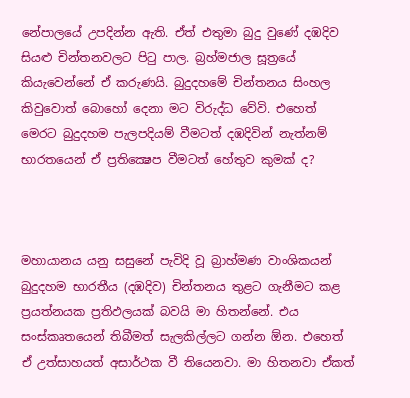නේපාලයේ උපදින්න ඇති. ඒත් එතුමා බුදු වුණේ දඹදිව සියළු චින්තනවලට පිටු පාල. බ්‍රහ්මජාල සූත්‍රයේ කියැවෙන්නේ ඒ කරුණයි. බුදුදහමේ චින්තනය සිංහල කිවුවොත් බොහෝ දෙනා මට විරුද්ධ වේවි. එහෙත් මෙරට බුදුදහම පැලපදියම් වීමටත් දඹදිවින් නැත්නම් භාරතයෙන් ඒ ප්‍රතික්‍ෂෙප වීමටත් හේතුව කුමක් ද?



මහායානය යනු සසුනේ පැවිදි වූ බ්‍රාහ්මණ වාංශිකයන් බුදුදහම භාරතීය (දඹදිව) චින්තනය තුළට ගැනීමට කළ ප්‍රයත්නයක ප්‍රතිඵලයක් බවයි මා හිතන්නේ. එය සංස්කෘතයෙන් තිබීමත් සැලකිල්ලට ගන්න ඕන. එහෙත් ඒ උත්සාහයත් අසාර්ථක වී තියෙනවා. මා හිතනවා ඒකත්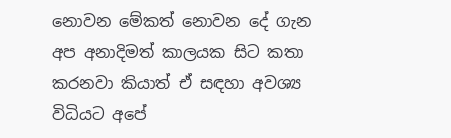නොවන මේකත් නොවන දේ ගැන අප අනාදිමත් කාලයක සිට කතා කරනවා කියාත් ඒ සඳහා අවශ්‍ය විධියට අපේ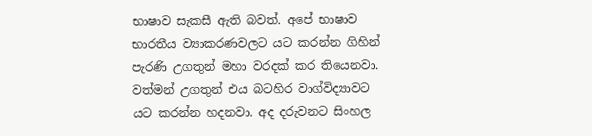භාෂාව සැකසී ඇති බවත්. අපේ භාෂාව භාරතීය ව්‍යාකරණවලට යට කරන්න ගිහින් පැරණි උගතුන් මහා වරදක් කර තියෙනවා. වත්මන් උගතුන් එය බටහිර වාග්විද්‍යාවට යට කරන්න හදනවා. අද දරුවනට සිංහල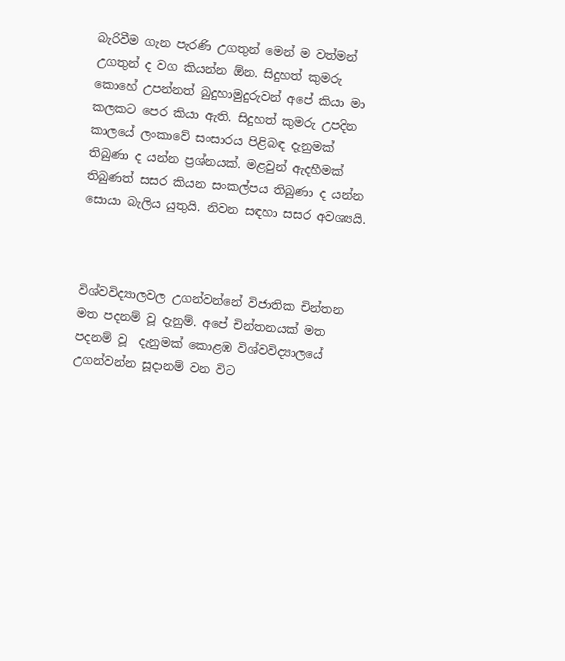බැරිවීම ගැන පැරණි උගතුන් මෙන් ම වත්මන් උගතුන් ද වග කියන්න ඕන. සිදුහත් කුමරු කොහේ උපන්නත් බුදුහාමුදුරුවන් අපේ කියා මා කලකට පෙර කියා ඇති. සිදුහත් කුමරු උපදින කාලයේ ලංකාවේ සංසාරය පිළිබඳ දැනුමක් තිබුණා ද යන්න ප්‍රශ්නයක්. මළවුන් ඇදහීමක් තිබුණත් සසර කියන සංකල්පය තිබුණා ද යන්න සොයා බැලිය යුතුයි. නිවන සඳහා සසර අවශ්‍යයි.



විශ්වවිද්‍යාලවල උගන්වන්නේ විජාතික චින්තන මත පදනම් වූ දැනුම්. අපේ චින්තනයක් මත පදනම් වූ  දැනුමක් කොළඹ විශ්වවිද්‍යාලයේ උගන්වන්න සූදානම් වන විට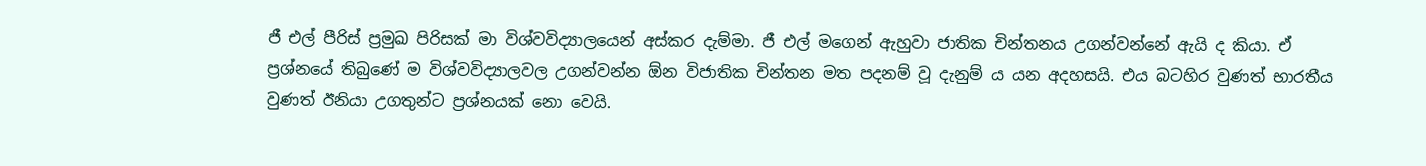ජී එල් පීරිස් ප්‍රමුඛ පිරිසක් මා විශ්වවිද්‍යාලයෙන් අස්කර දැම්මා. ජී එල් මගෙන් ඇහුවා ජාතික චින්තනය උගන්වන්නේ ඇයි ද කියා. ඒ ප්‍රශ්නයේ තිබුණේ ම විශ්වවිද්‍යාලවල උගන්වන්න ඕන විජාතික චින්තන මත පදනම් වූ දැනුම් ය යන අදහසයි. එය බටහිර වුණත් භාරතීය වුණත් ඊනියා උගතුන්ට ප්‍රශ්නයක් නො වෙයි.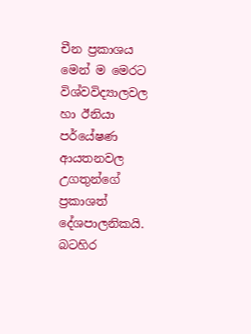චීන ප්‍රකාශය මෙන් ම මෙරට විශ්වවිද්‍යාලවල හා ඊනියා පර්යේෂණ ආයතනවල උගතුන්ගේ ප්‍රකාශත් දේශපාලනිකයි. බටහිර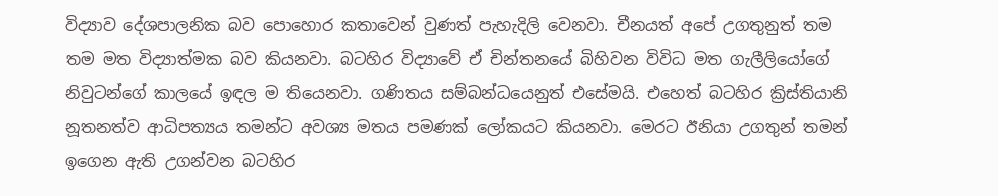විද්‍යාව දේශපාලනික බව පොහොර කතාවෙන් වුණත් පැහැදිලි වෙනවා. චීනයත් අපේ උගතුනුත් තම තම මත විද්‍යාත්මක බව කියනවා. බටහිර විද්‍යාවේ ඒ චින්තනයේ බිහිවන විවිධ මත ගැලීලියෝගේ නිවුටන්ගේ කාලයේ ඉඳල ම තියෙනවා. ගණිතය සම්බන්ධයෙනුත් එසේමයි. එහෙත් බටහිර ක්‍රිස්තියානි නූතනත්ව ආධිපත්‍යය තමන්ට අවශ්‍ය මතය පමණක් ලෝකයට කියනවා. මෙරට ඊනියා උගතුන් තමන් ඉගෙන ඇති උගන්වන බටහිර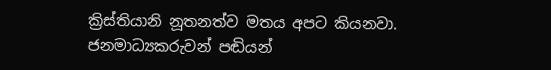ක්‍රිස්තියානි නූතනත්ව මතය අපට කියනවා. ජනමාධ්‍යකරුවන් පඬියන්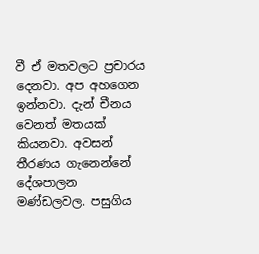වී ඒ මතවලට ප්‍රචාරය දෙනවා. අප අහගෙන ඉන්නවා. දැන් චීනය වෙනත් මතයක් කියනවා. අවසන් තීරණය ගැනෙන්නේ දේශපාලන මණ්ඩලවල. පසුගිය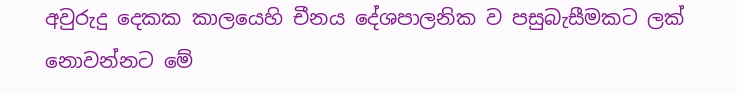අවුරුදු දෙකක කාලයෙහි චීනය දේශපාලනික ව පසුබැසීමකට ලක් නොවන්නට මේ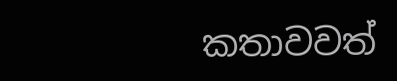කතාවවත්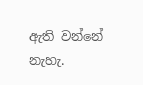ඇති වන්නේ නැහැ.